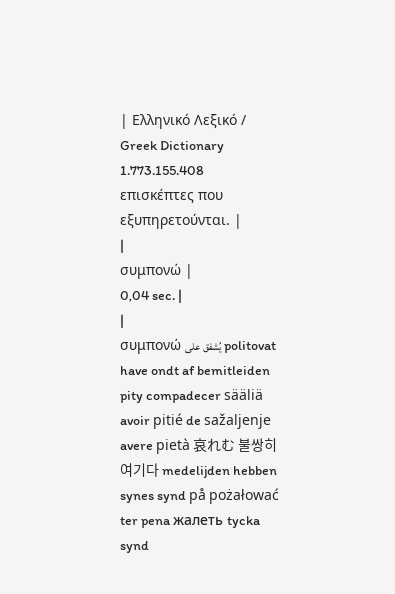| Ελληνικό Λεξικό / Greek Dictionary 1.773.155.408 επισκέπτες που εξυπηρετούνται. |
|
συμπονώ |
0,04 sec. |
|
συμπονώ يُشفق على politovat have ondt af bemitleiden pity compadecer sääliä avoir pitié de sažaljenje avere pietà 哀れむ 불쌍히 여기다 medelijden hebben synes synd på pożałować ter pena жалеть tycka synd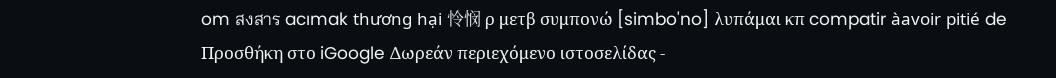om สงสาร acımak thương hại 怜悯 ρ μετβ συμπονώ [simbo'no] λυπάμαι κπ compatir àavoir pitié de Προσθήκη στο iGoogle Δωρεάν περιεχόμενο ιστοσελίδας -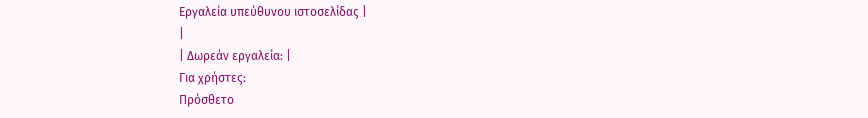Εργαλεία υπεύθυνου ιστοσελίδας |
|
| Δωρεάν εργαλεία: |
Για χρήστες:
Πρόσθετο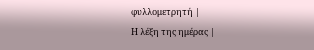φυλλομετρητή |
Η λέξη της ημέρας |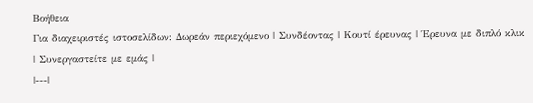Βοήθεια
Για διαχειριστές ιστοσελίδων: Δωρεάν περιεχόμενο | Συνδέοντας | Κουτί έρευνας | Έρευνα με διπλό κλικ | Συνεργαστείτε με εμάς |
|---|